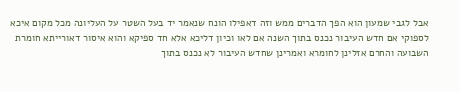אבל לגבי שמעון הוא הפך הדברים ממש וזה דאפילו הונח שנאמר יד בעל השטר על העליונה מכל מקום איכא לספוקי אם חדש העיבור נכנס בתוך השנה אם לאו וכיון דליכא אלא חד ספיקא והוא איסור דאורייתא חומרת השבועה והחרם אזלינן לחומרא ואמרינן שחדש העיבור לא נכנס בתוך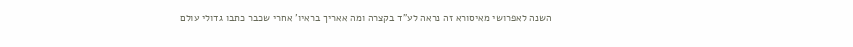השנה לאפרושי מאיסורא זה נראה לע"ד בקצרה ומה אאריך בראיו' אחרי שכבר כתבו גדולי עולם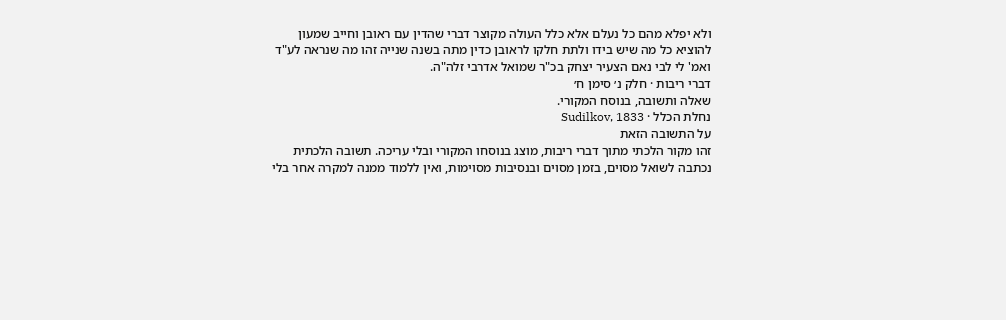ולא יפלא מהם כל נעלם אלא כלל העולה מקוצר דברי שהדין עם ראובן וחייב שמעון להוציא כל מה שיש בידו ולתת חלקו לראובן כדין מתה בשנה שנייה זהו מה שנראה לע"ד ואמ' לי לבי נאם הצעיר יצחק בכ"ר שמואל אדרבי זלה"ה.
דברי ריבות · חלק נ׳ סימן ח׳
שאלה ותשובה, בנוסח המקורי.
נחלת הכלל · Sudilkov, 1833
על התשובה הזאת
זהו מקור הלכתי מתוך דברי ריבות, מוצג בנוסחו המקורי ובלי עריכה. תשובה הלכתית נכתבה לשואל מסוים, בזמן מסוים ובנסיבות מסוימות, ואין ללמוד ממנה למקרה אחר בלי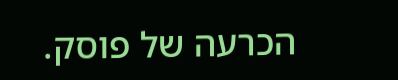הכרעה של פוסק.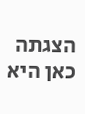הצגתה כאן היא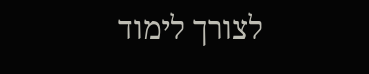לצורך לימוד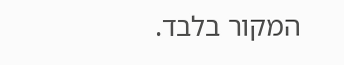המקור בלבד.